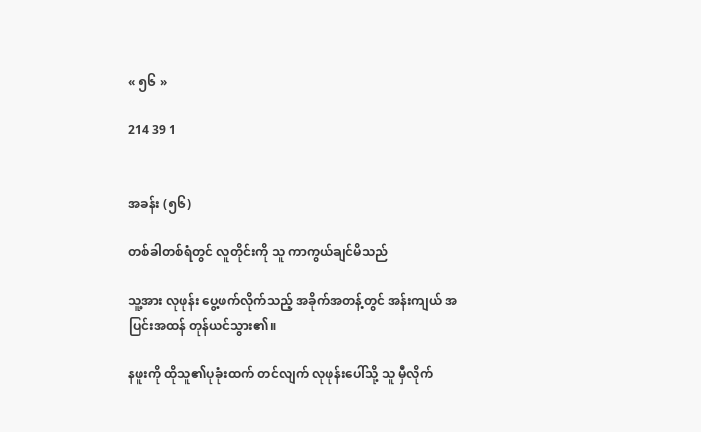« ၅၆ »

214 39 1


အခန်း (၅၆)

တစ်ခါတစ်ရံတွင် လူတိုင်းကို သူ ကာကွယ်ချင်မိသည်

သူ့အား လုဖုန်း ပွေ့ဖက်လိုက်သည့် အခိုက်အတန့်တွင် အန်းကျယ် အပြင်းအထန် တုန်ယင်သွား၏။

နဖူးကို ထိုသူ၏ပုခုံးထက် တင်လျက် လုဖုန်းပေါ်သို့ သူ မှီလိုက်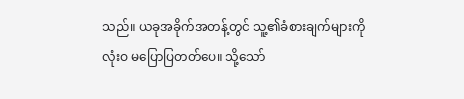သည်။ ယခုအခိုက်အတန့်တွင် သူ့၏ခံစားချက်များကို လုံးဝ မပြောပြတတ်ပေ။ သို့သော်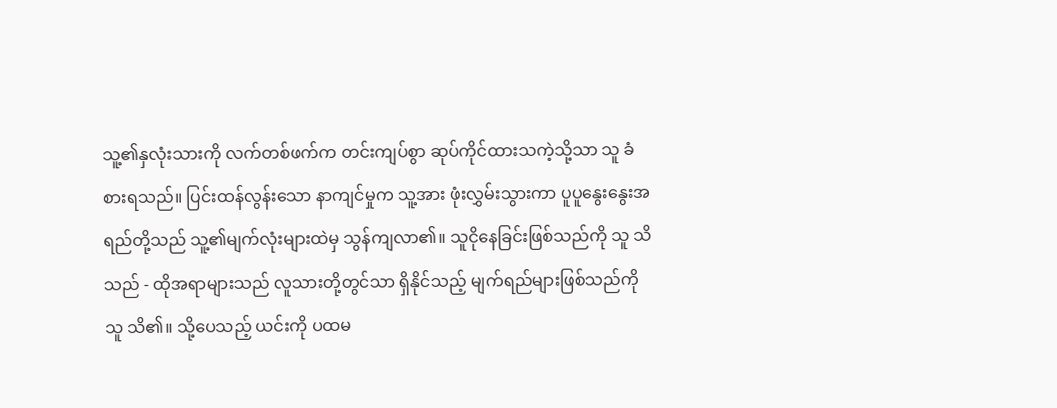သူ့၏နှလုံးသားကို လက်တစ်ဖက်က တင်းကျပ်စွာ ဆုပ်ကိုင်ထားသကဲ့သို့သာ သူ ခံစားရသည်။ ပြင်းထန်လွန်းသော နာကျင်မှုက သူ့အား ဖုံးလွှမ်းသွားကာ ပူပူနွေး‌နွေးအရည်တို့သည် သူ့၏မျက်လုံးများထဲမှ သွန်ကျလာ၏။ သူငိုနေခြင်းဖြစ်သည်ကို သူ သိသည် - ထိုအရာများသည် လူသားတို့တွင်သာ ရှိနိုင်သည့် မျက်ရည်များဖြစ်သည်ကို သူ သိ၏။ သို့ပေသည့် ယင်းကို ပထမ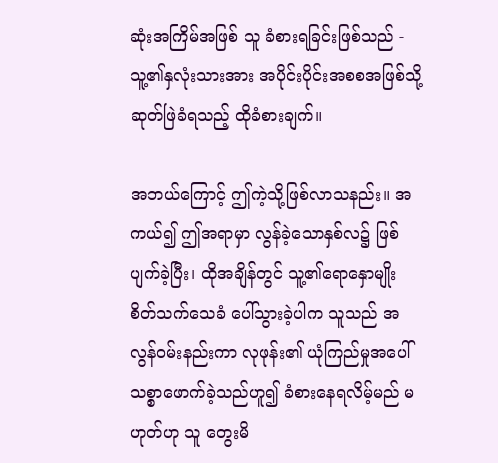ဆုံးအကြိမ်အဖြစ် သူ ခံစားရခြင်းဖြစ်သည် - သူ့၏နှလုံးသားအား အပိုင်းပိုင်းအစစအဖြစ်သို့ ဆုတ်ဖြဲခံရသည့် ထိုခံစားချက်။

အဘယ်ကြောင့် ဤကဲ့သို့ဖြစ်လာသနည်း။ အကယ်၍ ဤအရာမှာ လွန်ခဲ့သောနှစ်လ၌ ဖြစ်ပျက်ခဲ့ပြီး၊ ထိုအချိန်တွင် သူ့၏ရောနှောမျိုးစိတ်‌သက်သေခံ ပေါ်‌သွားခဲ့ပါက သူသည် အလွန်ဝမ်းနည်းကာ လုဖုန်း၏ ယုံကြည်မှုအပေါ် သစ္စာဖောက်ခဲ့သည်ဟူ၍ ခံစားနေရလိမ့်မည် မဟုတ်ဟု သူ တွေးမိ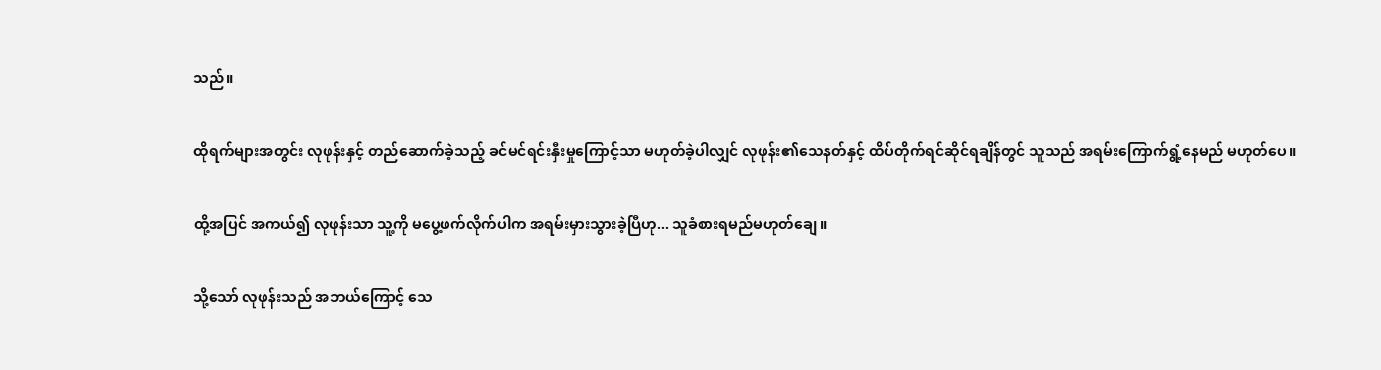သည်။

ထိုရက်များအတွင်း လုဖုန်းနှင့် တည်ဆောက်ခဲ့သည့် ခင်မင်ရင်းနှီးမှုကြောင့်သာ မဟုတ်ခဲ့ပါလျှင် လုဖုန်း၏သေနတ်နှင့် ထိပ်တိုက်ရင်ဆိုင်ရချိန်တွင် သူသည် အရမ်းကြောက်ရွံ့နေမည် မဟုတ်ပေ။

ထို့အပြင် အကယ်၍ လုဖုန်းသာ သူ့ကို မ‌ပွေ့ဖက်လိုက်ပါက အရမ်းမှားသွားခဲ့ပြီဟု... သူခံစားရမည်မဟုတ်ချေ။

သို့သော် လုဖုန်းသည် အဘယ်ကြောင့် သေ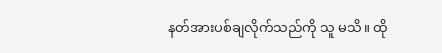နတ်အားပစ်ချလိုက်သည်ကို သူ မသိ။ ထို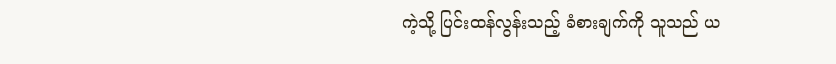ကဲ့သို့ ပြင်းထန်လွန်းသည့် ခံစားချက်ကို သူသည် ယ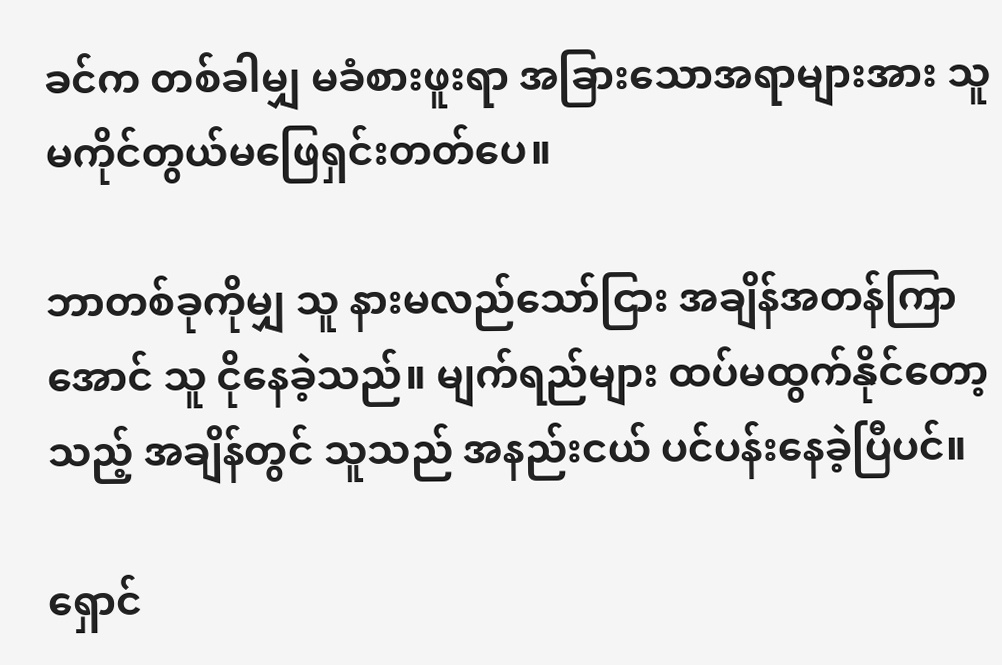ခင်က တစ်ခါမျှ မခံစားဖူးရာ အခြားသောအရာများအား သူ မကိုင်တွယ်မဖြေရှင်းတတ်ပေ။

ဘာတစ်ခုကိုမျှ သူ နားမလည်သော်ငြား အချိန်အတန်ကြာအောင် သူ ငိုနေခဲ့သည်။ မျက်ရည်များ ထပ်မထွက်နိုင်တော့သည့် အချိန်တွင် သူသည် အနည်းငယ် ပင်ပန်းနေခဲ့ပြီပင်။

ရှောင်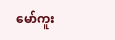မော်ကူး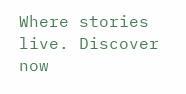Where stories live. Discover now